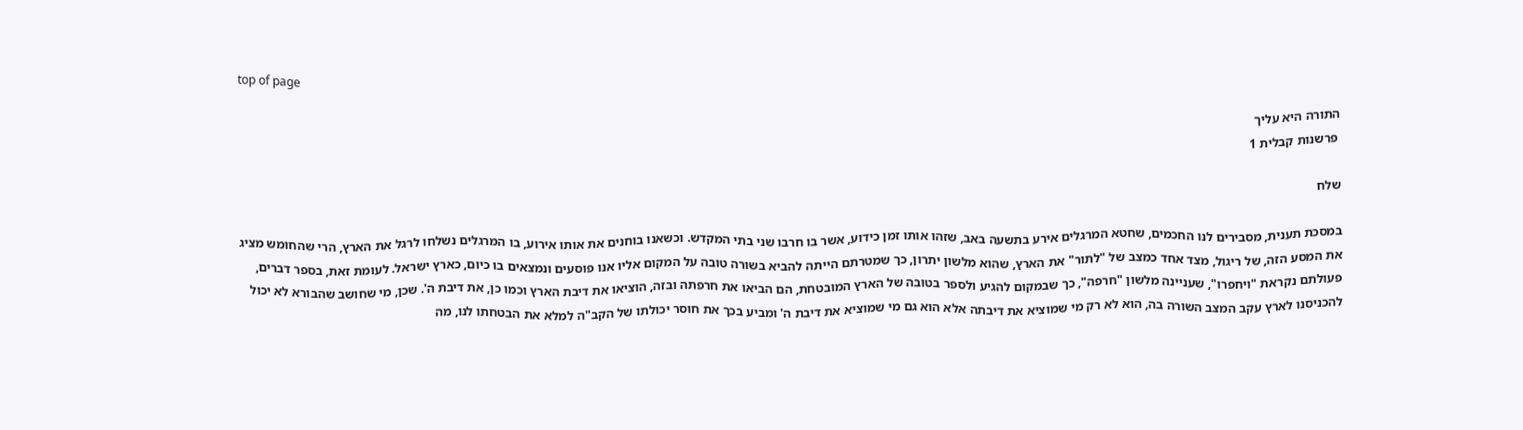top of page

התורה היא עליך
 פרשנות קבלית 1

שלח

במסכת תענית, מסבירים לנו החכמים, שחטא המרגלים אירע בתשעה באב, שזהו אותו זמן כידוע, אשר בו חרבו שני בתי המקדש. וכשאנו בוחנים את אותו אירוע, בו המרגלים נשלחו לרגל את הארץ, הרי שהחומש מציג את המסע הזה, של ריגול, מצד אחד כמצב של "לתור" את הארץ, שהוא מלשון יתרון, כך שמטרתם הייתה להביא בשורה טובה על המקום אליו אנו פוסעים ונמצאים בו כיום, כארץ ישראל. לעומת זאת, בספר דברים, פעולתם נקראת "ויחפרו", שעניינה מלשון "חרפה", כך שבמקום להגיע ולספר בטובה של הארץ המובטחת, הם הביאו את חרפתה ובזה, הוציאו את דיבת הארץ וכמו כן, את דיבת ה'. שכן, מי שחושב שהבורא לא יכול להכניסנו לארץ עקב המצב השורה בה, הוא לא רק מי שמוציא את דיבתה אלא הוא גם מי שמוציא את דיבת ה' ומביע בכך את חוסר יכולתו של הקב"ה למלא את הבטחתו לנו, מה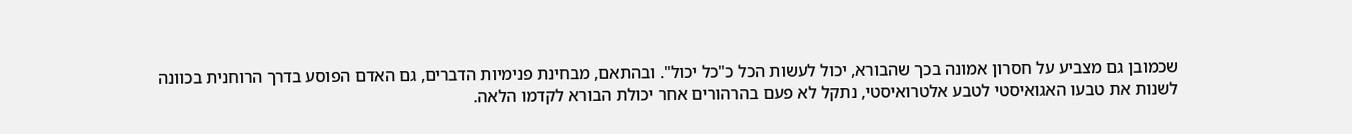שכמובן גם מצביע על חסרון אמונה בכך שהבורא, יכול לעשות הכל כ"כל יכול". ובהתאם, מבחינת פנימיות הדברים, גם האדם הפוסע בדרך הרוחנית בכוונה לשנות את טבעו האגואיסטי לטבע אלטרואיסטי, נתקל לא פעם בהרהורים אחר יכולת הבורא לקדמו הלאה.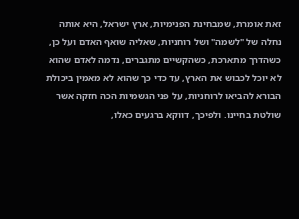זאת אומרת, שמבחינת הפנימיות, ארץ ישראל, היא אותה נחלה של "לשמה" ושל רוחניות, שאליה שואף האדם ועל כן, כשהדרך מתארכת, כשהקשיים מתגברים, נדמה לאדם שהוא לא יוכל לכבוש את הארץ, עד כדי כך שהוא לא מאמין ביכולת הבורא להביאו לרוחניות, על פני הגשמיות הכה חזקה אשר שולטת בחיינו. ולפיכך, דווקא ברגעים כאלו,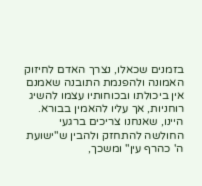בזמנים שכאלו, נצרך האדם לחיזוק האמונה ולהפנמת התובנה שאמנם אין ביכולתו ובכוחותיו עצמו להשיג רוחניות, אך עליו להאמין בבורא. היינו, שאנחנו צריכים ברגעי החולשה להתחזק ולהבין ש"ישועת ה' כהרף עין" ומשכך,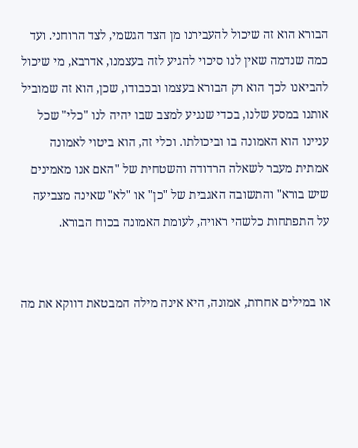הבורא הוא זה שיכול להעבירנו מן הצד הגשמי, לצד הרוחני. ועד כמה שנדמה שאין לנו סיכוי להגיע לזה בעצמנו, אדרבא, מי שיכול להביאנו לכך הוא רק הבורא בעצמו ובכבודו, שכן, הוא זה שמוביל אותנו במסע שלנו, בכדי שנגיע למצב שבו יהיה לנו "כלי" שכל עניינו הוא האמונה בו וביכולתו. וכלי זה, הוא ביטוי לאמונה אמתית מעבר לשאלה הרדודה והשטחית של "האם אנו מאמינים שיש בורא" והתשובה האגבית של "כן" או "לא" שאינה מצביעה על התפתחות כלשהי ראויה, לעומת האמונה בכוח הבורא.


או במילים אחרות, אמונה, היא אינה מילה המבטאת דווקא את מה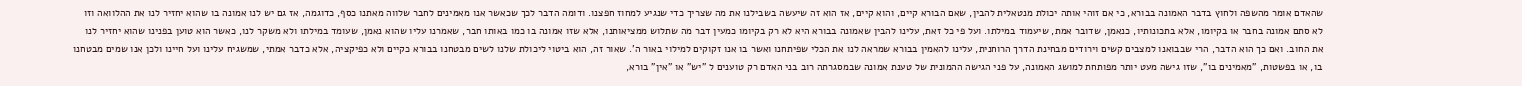שהאדם אומר מהשפה ולחוץ בדבר האמונה בבורא, כי אם זוהי אותה יכולת מנטאלית להבין, שאם הבורא קיים, והוא קיים, אז הוא זה שיעשה בשבילנו את מה שצריך כדי שנגיע למחוז חפצנו. ודומה הדבר לכך שכאשר אנו מאמינים לחבר שלווה מאתנו כסף, כדוגמה, אז גם יש לנו אמונה בו שהוא יחזיר לנו את ההלוואה וזו לא סתם אמונה בחבר או בקיומו, אלא בתכונותיו, כנאמן, שדובר אמת, שיעמוד במילתו. ועל פי כל זאת, עלינו להבין שאמונה בבורא היא לא רק בקיומו כמעין דבר מה שתלוש ממציאותנו, אלא שזו אמונה בו כמו באותו חבר, שאמרנו עליו שהוא נאמן, שעומד במילתו ולא משקר לנו, כאשר הוא טוען בפנינו שהוא יחזיר לנו את החוב. ואם כך הוא הדבר, הרי שבבואנו למצבים קשים וירודים מבחינת הדרך הרוחנית, עלינו להאמין בבורא שמראה לנו את הכלי שפיתחנו ואשר בו אנו זקוקים למילוי באור ה'. שאור זה, הוא ביטוי ליכולת שלנו לשים מבטחנו בבורא כקיים ולא כפיקציה, אלא כדבר אמתי, שמשגיח עלינו ועל חיינו ולכן אנו שמים מבטחנו בו, או בפשטות, "מאמינים בו", שזו גישה מעט יותר מפותחת למושג האמונה, על פני הגישה ההמונית של טענת אמונה שבמסגרתה רוב בני האדם רק טוענים ל "יש" או "אין" בורא,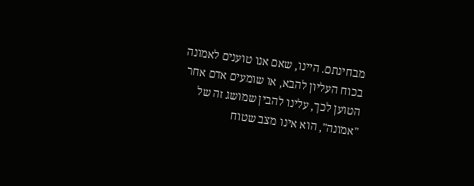מבחינתם. היינו, שאם אנו טוענים לאמונה בכוח העליון להבא, או שומעים אדם אחר הטוען לכך, עלינו להבין שמושג זה של "אמונה", הוא אינו מצב שטוח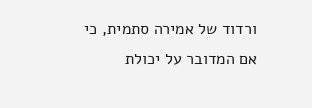ורדוד של אמירה סתמית, כי אם המדובר על יכולת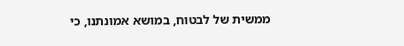ממשית של לבטוח, במושא אמונתנו, כי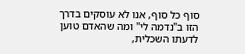סוף כל סוף, אנו לא עוסקים בדרך הזו ב"נדמה לי" ומה שהאדם טוען לדעתו השכלית,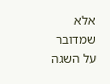אלא שמדובר על השגה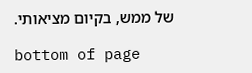של ממש, בקיום מציאותי.

bottom of page